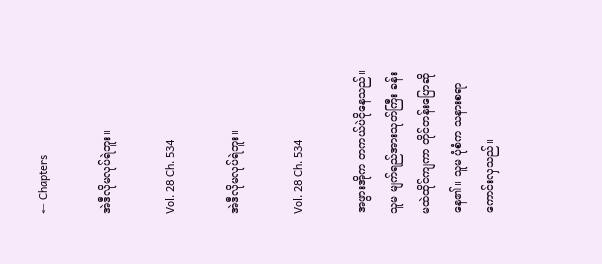← Chapters

အဲဒီလိုမလုပ်ရဲဘူး။

Vol. 28 Ch. 534

အဲဒီလိုမလုပ်ရဲဘူး။

Vol. 28 Ch. 534

အဖွားအိုက တကယ်ပဲငိုနေသည်။ သူမ မျက်ရည်အားသုတ်ကြီး ခန်းမထဲထိုင်ကျကာ တိုင်တန်းပြောဆိုနေ၏။ သူမ ပုံစံက သနားစရာကောင်းလှသည်။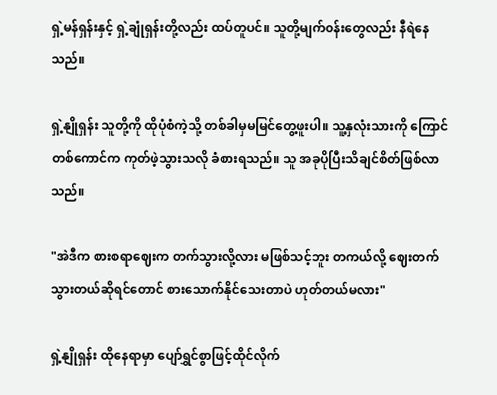ရှဲ့မန်ရှန်းနှင့် ရှဲ့ချုံရှန်းတို့လည်း ထပ်တူပင်။ သူတို့မျက်၀န်းတွေလည်း နီရဲနေသည်။

ရှဲ့နျိုရှန်း သူတို့ကို ထိုပုံစံကဲ့သို့ တစ်ခါမှမမြင်တွေ့ဖူးပါ။ သူ့နှလုံးသားကို ကြောင်တစ်ကောင်က ကုတ်ဖဲ့သွားသလို ခံစားရသည်။ သူ အခုပိုပြီးသိချင်စိတ်ဖြစ်လာသည်။

"အဲဒီက စားစရာဈေးက တက်သွားလို့လား မဖြစ်သင့်ဘူး တကယ်လို့ ဈေးတက်သွားတယ်ဆိုရင်တောင် စားသောက်နိုင်သေးတာပဲ ဟုတ်တယ်မလား"

ရှဲ့နျိုရှန်း ထိုနေရာမှာ ပျော်ရွှင်စွာဖြင့်ထိုင်လိုက်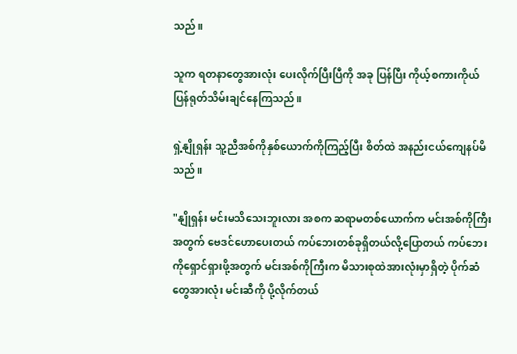သည်။

သူက ရတနာတွေအားလုံး ပေးလိုက်ပြီးပြီကို အခု ပြန်ပြီး ကိုယ့်စကားကိုယ် ပြန်ရုတ်သိမ်းချင်နေကြသည်။

ရှဲ့နျိုရှန်း သူ့ညီအစ်ကိုနှစ်ယောက်ကိုကြည့်ပြီး စိတ်ထဲ အနည်းငယ်ကျေနပ်မိသည်။

"နျိုရှန်း မင်းမသိသေးဘူးလား အစက ဆရာမတစ်ယောက်က မင်းအစ်ကိုကြီးအ‌တွက် ဗေဒင်ဟောပေးတယ် ကပ်ဘေးတစ်ခုရှိတယ်လို့ပြောတယ် ကပ်ဘေးကိုရှောင်ရှားဖို့အတွက် မင်းအစ်ကိုကြီးက မိသားစုထဲအားလုံးမှာရှိတဲ့ ပိုက်ဆံတွေအားလုံး မင်းဆီကို ပို့လိုက်တယ်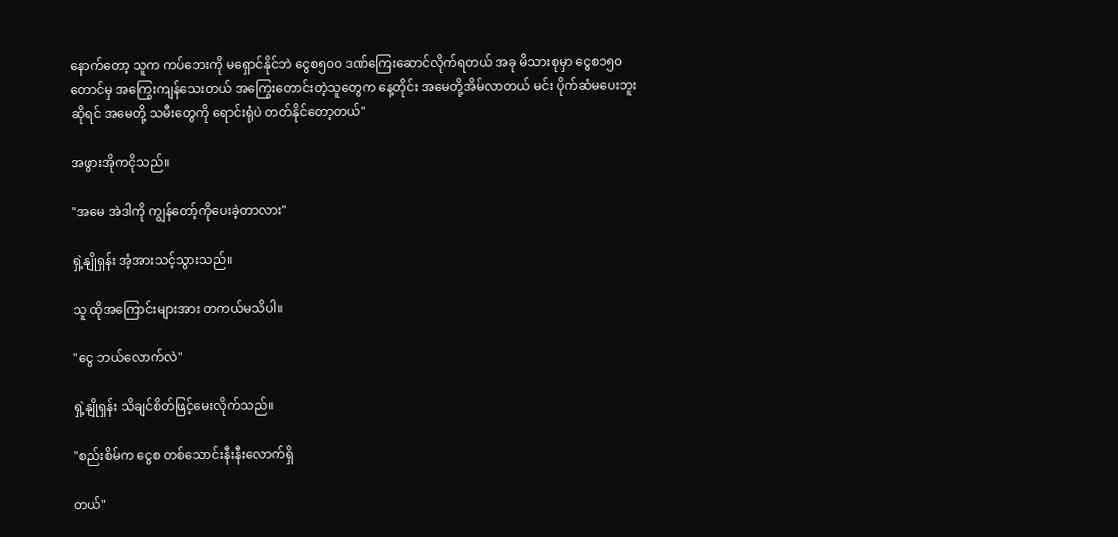နောက်တော့ သူက ကပ်ဘေးကို မရှောင်နိုင်ဘဲ ငွေစ၅၀၀ ဒဏ်ကြေးဆောင်လိုက်ရတယ် အခု မိသားစုမှာ ငွေစ၁၅၀တောင်မှ အကြွေးကျန်သေးတယ် အကြွေးတောင်းတဲ့သူတွေက နေ့တိုင်း အမေတို့အိမ်လာတယ် မင်း ပိုက်ဆံမပေးဘူးဆိုရင် အမေတို့ သမီးတွေကို ရောင်းရုံပဲ တတ်နိုင်တော့တယ်"

အဖွားအိုကငိုသည်။

"အမေ အဲဒါကို ကျွန်တော့်ကိုပေးခဲ့တာလား"

ရှဲ့နျိုရှန်း အံ့အားသင့်သွားသည်။

သူ ထိုအကြောင်းများအား တကယ်မသိပါ။

"ငွေ ဘယ်လောက်လဲ"

ရှဲ့နျိုရှန်း သိချင်စိတ်ဖြင့်မေးလိုက်သည်။

"စည်းစိမ်က ငွေစ တစ်သောင်းနီးနီးလောက်ရှိ

တယ်"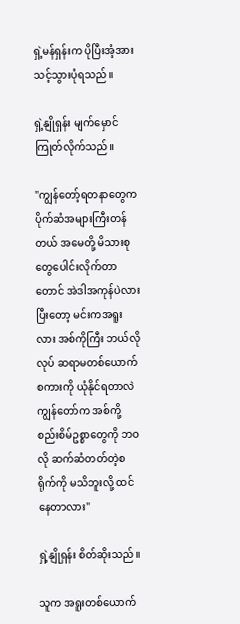ရှဲ့မန်ရှန်းက ပိုပြီးအံ့အားသင့်သွားပုံရသည်။

ရှဲ့နျိုရှန်း မျက်မှောင်ကြုတ်လိုက်သည်။

"ကျွန်တော့်ရတနာတွေက ပိုက်ဆံအများကြီးတန်တယ် အမေတို့ မိသားစုတွေပေါင်းလိုက်တာတောင် အဲဒါအကုန်ပဲလား ပြီးတော့ မင်းကအရူးလား အစ်ကိုကြီး ဘယ်လိုလုပ် ဆရာမတစ်ယောက်စကားကို ယုံနိုင်ရတာလဲ ကျွန်တော်က အစ်ကို့စည်းစိမ်ဥစ္စာတွေကို ဘဝလို ဆက်ဆံတတ်တဲ့စရိုက်ကို မသိဘူးလို့ ထင်နေတာလား"

ရှဲ့နျိုရှန်း စိတ်ဆိုးသည်။

သူက အရူးတစ်ယောက်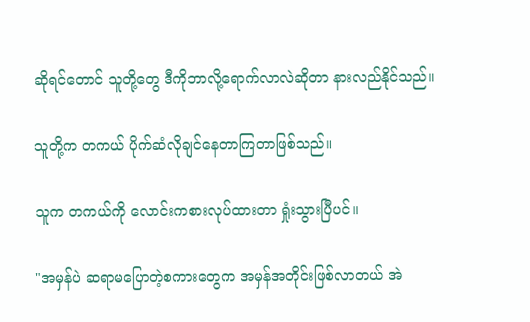ဆိုရင်တောင် သူတို့တွေ ဒီကိုဘာလို့ရောက်လာလဲဆိုတာ နားလည်နိုင်သည်။

သူတို့က တကယ် ပိုက်ဆံလိုချင်နေတာကြတာဖြစ်သည်။

သူက တကယ်ကို လောင်းကစားလုပ်ထားတာ ရှုံးသွားပြီပင်။

"အမှန်ပဲ ဆရာမပြောတဲ့စကားတွေက အမှန်အတိုင်းဖြစ်လာတယ် အဲ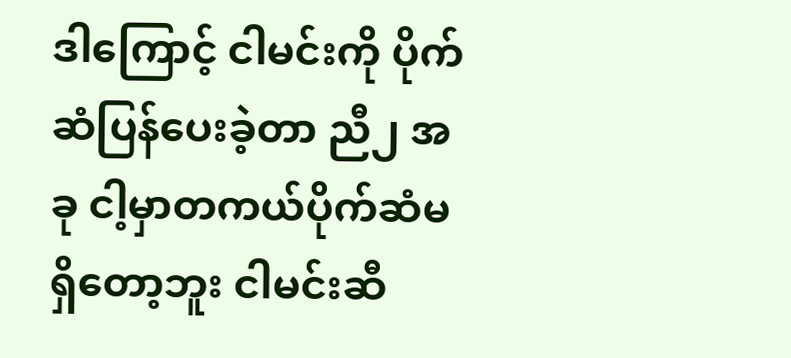ဒါကြောင့် ငါမင်းကို ပိုက်ဆံပြန်ပေးခဲ့တာ ညီ၂ အခု ငါ့မှာတကယ်ပိုက်ဆံမရှိတော့ဘူး ငါမင်းဆီ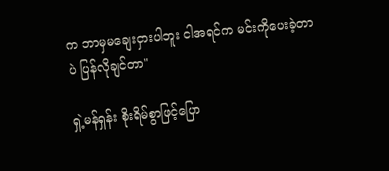က ဘာမှမချေးငှားပါဘူး ငါအရင်က မင်းကိုပေးခဲ့တာပဲ ပြန်လိုချင်တာ"

ရှဲ့မန်ရှန်း စိုးရိမ်စွာဖြင့်ပြော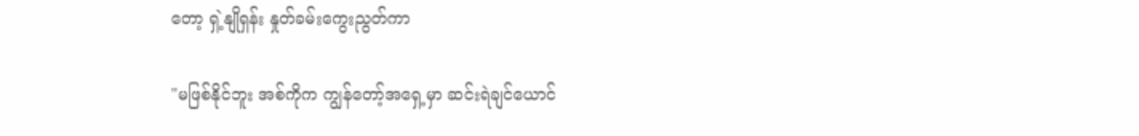တော့ ရှဲ့နျိုရှန်း နှုတ်ခမ်းကွေးညွတ်ကာ

"မဖြစ်နိုင်ဘူး အစ်ကိုက ကျွန်တော့်အရှေ့မှာ ဆင်းရဲ‌ချင်‌ယောင်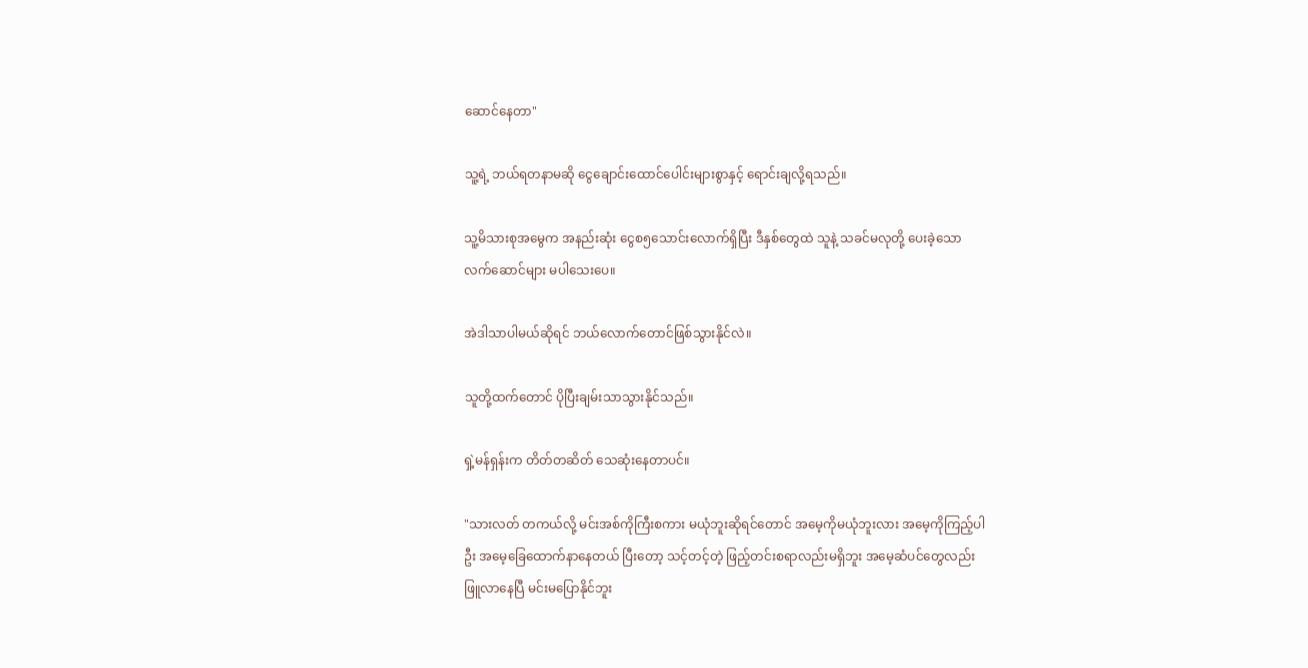ဆောင်နေတာ"

သူ့ရဲ့ ဘယ်ရတနာမဆို ငွေချောင်းထောင်ပေါင်းများစွာနှင့် ရောင်းချလို့ရသည်။

သူ့မိသားစုအမွေက အနည်း‌ဆုံး ငွေစ၅သောင်းလောက်ရှိပြီး ဒီနှစ်တွေထဲ သူနဲ့ သခင်မလုတို့ ပေးခဲ့သော လက်‌ဆောင်များ မပါသေးပေ။

အဲဒါသာပါမယ်ဆိုရင် ဘယ်လောက်တောင်ဖြစ်သွားနိုင်လဲ။

သူတို့ထက်တောင် ပိုပြီးချမ်းသာသွားနိုင်သည်။

ရှဲ့မန်ရှန်းက တိတ်တဆိတ် သေဆုံးနေတာပင်။

"သားလတ် တကယ်လို့ မင်းအစ်ကိုကြီးစကား မယုံဘူးဆိုရင်တောင် အမေ့ကိုမယုံဘူးလား အမေ့ကိုကြည့်ပါဦး အမေ့ခြေထောက်နာနေတယ် ပြီးတော့ သင့်တင့်တဲ့ ဖြည့်တင်းစရာလည်းမရှိဘူး အမေ့ဆံပင်တွေလည်း ဖြူလာနေပြီ မင်းမပြောနိုင်ဘူး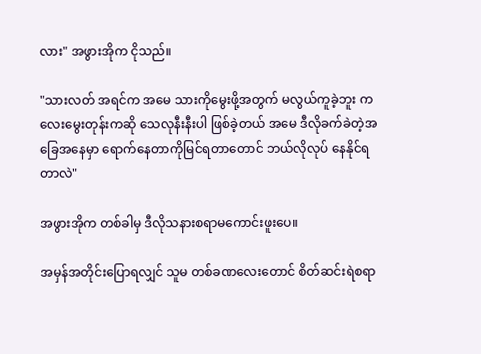လား" အဖွားအိုက ငိုသည်။

"သားလတ် အရင်က အမေ သားကိုမွေးဖို့အတွက် မလွယ်ကူခဲ့ဘူး ကလေး‌မွေးတုန်းကဆို သေလုနီးနီးပါ ဖြစ်ခဲ့တယ် အမေ ဒီလိုခက်ခဲတဲ့အခြေအနေမှာ ရောက်နေတာကိုမြင်ရတာတောင် ဘယ်လိုလုပ် နေနိုင်ရတာလဲ"

အဖွားအိုက တစ်ခါမှ ဒီလိုသနားစရာမကောင်းဖူးပေ။

အမှန်အတိုင်းပြောရလျှင် သူမ တစ်ခဏလေးတောင် စိတ်ဆင်းရဲစရာ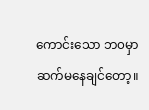ကောင်းသော ဘ၀မှာ ဆက်မနေချင်တော့။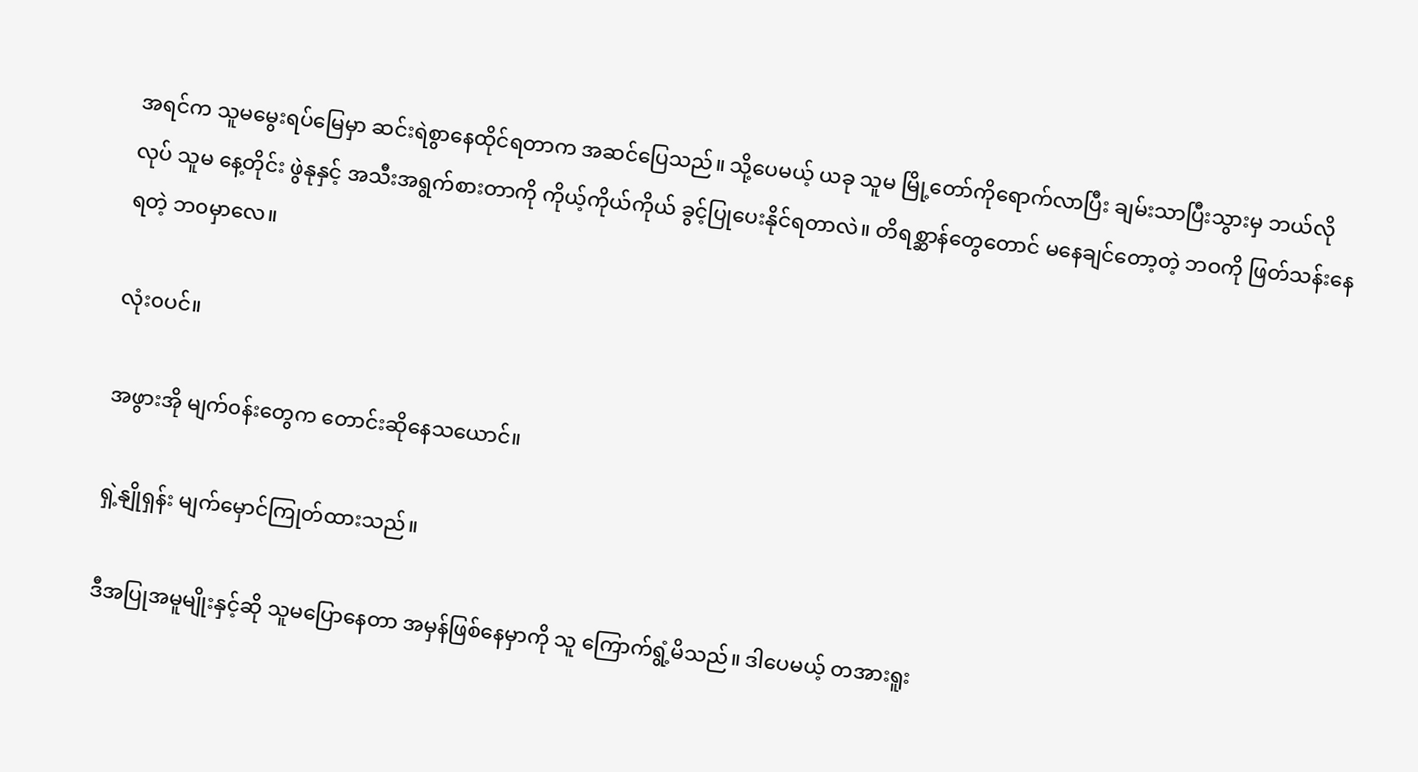အရင်က သူမမွေးရပ်မြေမှာ ဆင်းရဲစွာနေထိုင်ရတာက အဆင်ပြေသည်။ သို့ပေမယ့် ယခု သူမ မြို့တော်ကိုရောက်လာပြီး ချမ်းသာပြီးသွားမှ ဘယ်လိုလုပ် သူမ နေ့တိုင်း ဖွဲနုနှင့် အသီးအရွက်စားတာကို ကိုယ့်ကိုယ်ကိုယ် ခွင့်ပြုပေးနိုင်ရတာလဲ။ တိရစ္ဆာန်တွေတောင် မနေချင်တော့တဲ့ ဘဝကို ဖြတ်သန်းနေရတဲ့ ဘ၀မှာလေ။

လုံး၀ပင်။

အဖွားအို မျက်၀န်းတွေက တောင်းဆိုနေသယောင်။

ရှဲ့နျိုရှန်း မျက်မှောင်ကြုတ်ထားသည်။

ဒီအပြုအမူမျိုးနှင့်ဆို သူမပြောနေတာ အမှန်‌ဖြစ်နေမှာကို သူ ကြောက်ရွံ့မိသည်။ ဒါပေမယ့် တအားရူး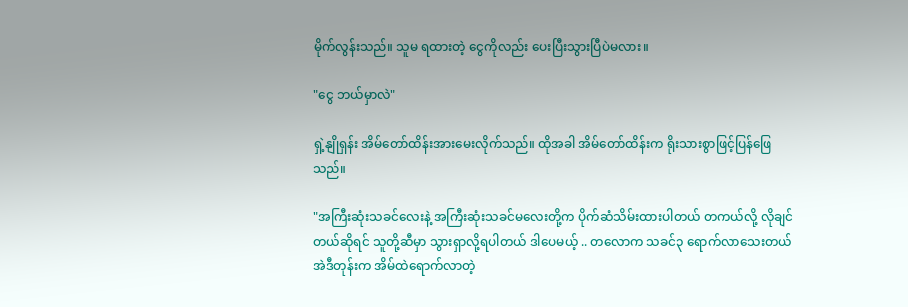မိုက်လွန်းသည်။ သူမ ရထားတဲ့ ငွေကိုလည်း ပေးပြီးသွားပြီပဲမလား။

"ငွေ ဘယ်မှာလဲ"

ရှဲ့နျိုရှန်း အိမ်တော်ထိန်းအားမေးလိုက်သည်။ ထိုအခါ အိမ်တော်ထိန်းက ရိုးသားစွာဖြင့်ပြန်ဖြေသည်။

"အကြီးဆုံးသခင်လေးနဲ့ အကြီးဆုံးသခင်မလေးတို့က ပိုက်ဆံသိမ်းထားပါတယ် တကယ်လို့ လိုချင်တယ်ဆိုရင် သူတို့ဆီမှာ သွားရှာလို့ရပါတယ် ဒါပေမယ့် .. တလောက သခင်၃ ရောက်လာသေးတယ် အဲဒီတုန်းက အိမ်ထဲရောက်လာတဲ့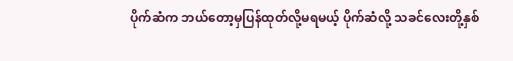ပိုက်‌ဆံက ဘယ်တော့မှပြန်ထုတ်လို့မရမယ့် ပိုက်ဆံလို့ သခင်လေးတို့နှစ်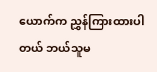ယောက်က ညွှန်ကြားထားပါတယ် ဘယ်သူမ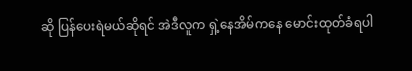ဆို ပြန်ပေးရဲမယ်ဆိုရင် အဲဒီလူက ရှဲ့နေအိမ်ကနေ မောင်းထုတ်ခံရပါ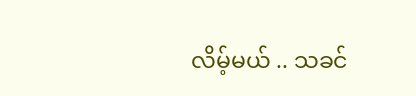လိမ့်မယ် .. သခင်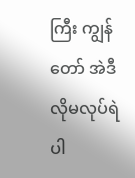ကြီး ကျွန်တော် အဲဒီလိုမလုပ်ရဲပါ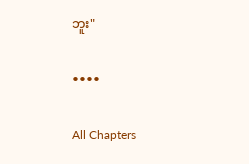ဘူး"

••••

All Chapters